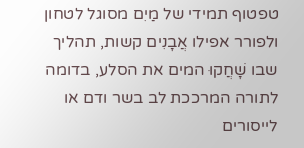טפטוף תמידי של מַיִם מסוגל לטחון ולפורר אפילו אֲבָנִים קשות, תהליך שבו שָׁחֲקוּ המים את הסלע, בדומה לתורה המרככת לב בשר ודם או לייסורים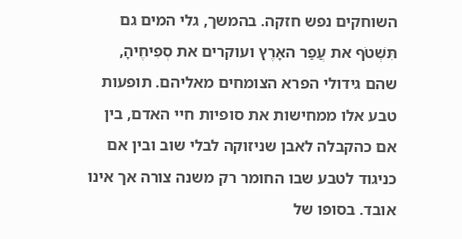השוחקים נפש חזקה. בהמשך, גלי המים גם תִּשְׁטֹף את עֲפַר האָרֶץ ועוקרים את סְפִיחֶיהָ, שהם גידולי הפרא הצומחים מאליהם. תופעות טבע אלו ממחישות את סופיות חיי האדם, בין אם כהקבלה לאבן שניזוקה לבלי שוב ובין אם כניגוד לטבע שבו החומר רק משנה צורה אך אינו אובד. בסופו של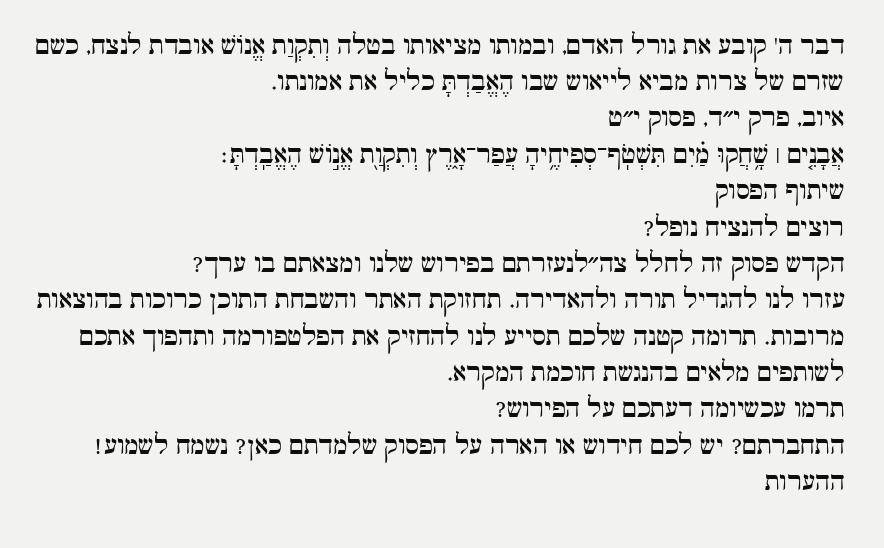דבר ה' קובע את גורל האדם, ובמותו מציאותו בטלה וְתִקְוַת אֱנוֹשׁ אובדת לנצח, כשם שזרם של צרות מביא לייאוש שבו הֶאֱבַדְתָּ כליל את אמונתו.
איוב, פרק י״ד, פסוק י״ט
אֲבָנִ֤ים ׀ שָׁ֥חֲקוּ מַ֗יִם תִּשְׁטֹֽף־סְפִיחֶ֥יהָ עֲפַר־אָ֑רֶץ וְתִקְוַ֖ת אֱנ֣וֹשׁ הֶאֱבַֽדְתָּ׃
שיתוף הפסוק
רוצים להנציח נופל?
הקדש פסוק זה לחלל צה״לנעזרתם בפירוש שלנו ומצאתם בו ערך?
עזרו לנו להגדיל תורה ולהאדירה. תחזוקת האתר והשבחת התוכן כרוכות בהוצאות מרובות. תרומה קטנה שלכם תסייע לנו להחזיק את הפלטפורמה ותהפוך אתכם לשותפים מלאים בהנגשת חוכמת המקרא.
תרמו עכשיומה דעתכם על הפירוש?
התחברתם? יש לכם חידוש או הארה על הפסוק שלמדתם כאן? נשמח לשמוע!
ההערות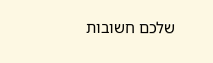שלכם חשובות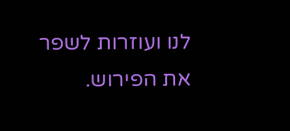לנו ועוזרות לשפר את הפירוש.